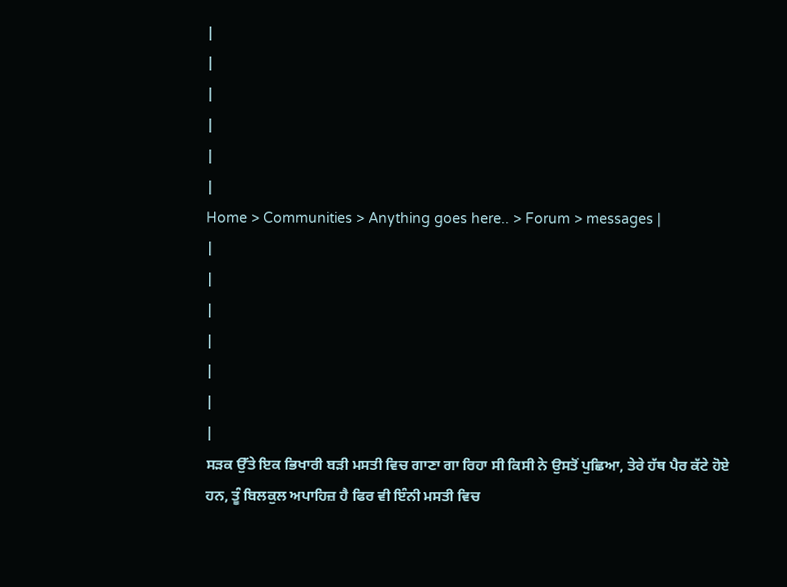|
|
|
|
|
|
Home > Communities > Anything goes here.. > Forum > messages |
|
|
|
|
|
|
|
ਸਡ਼ਕ ਉੱਤੇ ਇਕ ਭਿਖਾਰੀ ਬੜੀ ਮਸਤੀ ਵਿਚ ਗਾਣਾ ਗਾ ਰਿਹਾ ਸੀ ਕਿਸੀ ਨੇ ਉਸਤੋਂ ਪੁਛਿਆ, ਤੇਰੇ ਹੱਥ ਪੈਰ ਕੱਟੇ ਹੋਏ ਹਨ, ਤੂੰ ਬਿਲਕੁਲ ਅਪਾਹਿਜ਼ ਹੈ ਫਿਰ ਵੀ ਇੰਨੀ ਮਸਤੀ ਵਿਚ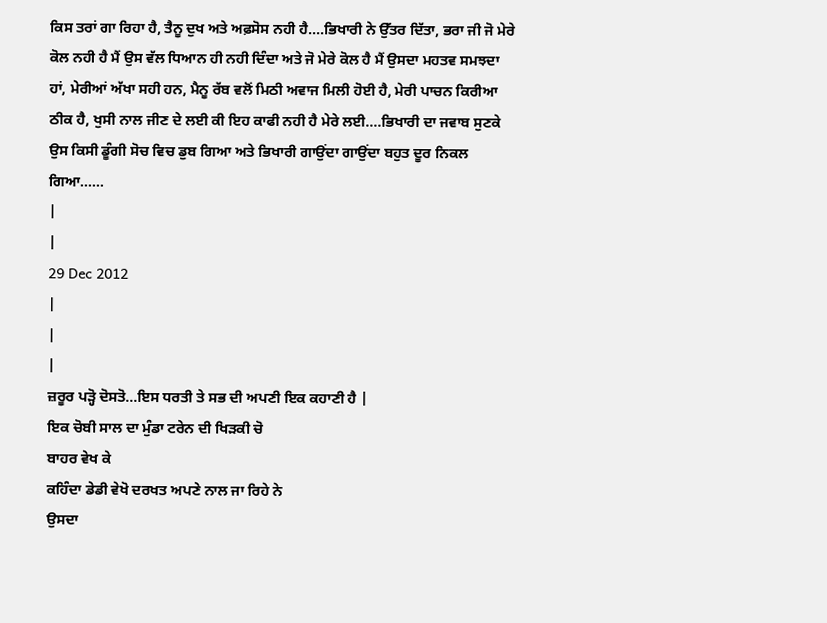ਕਿਸ ਤਰਾਂ ਗਾ ਰਿਹਾ ਹੈ, ਤੈਨੂ ਦੁਖ ਅਤੇ ਅਫ਼ਸੋਸ ਨਹੀ ਹੈ....ਭਿਖਾਰੀ ਨੇ ਉੱਤਰ ਦਿੱਤਾ, ਭਰਾ ਜੀ ਜੋ ਮੇਰੇ ਕੋਲ ਨਹੀ ਹੈ ਮੈਂ ਉਸ ਵੱਲ ਧਿਆਨ ਹੀ ਨਹੀ ਦਿੰਦਾ ਅਤੇ ਜੋ ਮੇਰੇ ਕੋਲ ਹੈ ਮੈਂ ਉਸਦਾ ਮਹਤਵ ਸਮਝਦਾ ਹਾਂ, ਮੇਰੀਆਂ ਅੱਖਾ ਸਹੀ ਹਨ, ਮੈਨੂ ਰੱਬ ਵਲੋਂ ਮਿਠੀ ਅਵਾਜ ਮਿਲੀ ਹੋਈ ਹੈ, ਮੇਰੀ ਪਾਚਨ ਕਿਰੀਆ ਠੀਕ ਹੈ, ਖੁਸੀ ਨਾਲ ਜੀਣ ਦੇ ਲਈ ਕੀ ਇਹ ਕਾਫੀ ਨਹੀ ਹੈ ਮੇਰੇ ਲਈ....ਭਿਖਾਰੀ ਦਾ ਜਵਾਬ ਸੁਣਕੇ ਉਸ ਕਿਸੀ ਡੂੰਗੀ ਸੋਚ ਵਿਚ ਡੁਬ ਗਿਆ ਅਤੇ ਭਿਖਾਰੀ ਗਾਉਂਦਾ ਗਾਉਂਦਾ ਬਹੁਤ ਦੂਰ ਨਿਕਲ ਗਿਆ......
|
|
29 Dec 2012
|
|
|
ਜ਼ਰੂਰ ਪੜ੍ਹੋ ਦੋਸਤੋ...ਇਸ ਧਰਤੀ ਤੇ ਸਭ ਦੀ ਅਪਣੀ ਇਕ ਕਹਾਣੀ ਹੈ |
ਇਕ ਚੋਬੀ ਸਾਲ ਦਾ ਮੁੰਡਾ ਟਰੇਨ ਦੀ ਖਿੜਕੀ ਚੋ
ਬਾਹਰ ਵੇਖ ਕੇ
ਕਹਿੰਦਾ ਡੇਡੀ ਵੇਖੋ ਦਰਖਤ ਅਪਣੇ ਨਾਲ ਜਾ ਰਿਹੇ ਨੇ
ਉਸਦਾ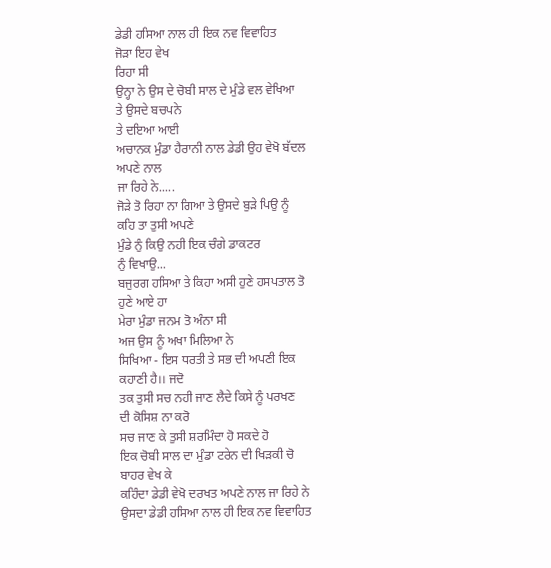ਡੇਡੀ ਹਸਿਆ ਨਾਲ ਹੀ ਇਕ ਨਵ ਵਿਵਾਹਿਤ
ਜੋੜਾ ਇਹ ਵੇਖ
ਰਿਹਾ ਸੀ
ਉਨ੍ਹਾ ਨੇ ਉਸ ਦੇ ਚੋਬੀ ਸਾਲ ਦੇ ਮੁੰਡੇ ਵਲ ਵੇਖਿਆ
ਤੇ ਉਸਦੇ ਬਚਪਨੇ
ਤੇ ਦਇਆ ਆਈ
ਅਚਾਨਕ ਮੁੰਡਾ ਹੈਰਾਨੀ ਨਾਲ ਡੇਡੀ ਉਹ ਵੇਖੋ ਬੱਦਲ
ਅਪਣੇ ਨਾਲ
ਜਾ ਰਿਹੇ ਨੇ.....
ਜੋੜੇ ਤੋ ਰਿਹਾ ਨਾ ਗਿਆ ਤੇ ਉਸਦੇ ਬੁੜੇ ਪਿਉ ਨੂੰ
ਕਹਿ ਤਾ ਤੁਸੀ ਅਪਣੇ
ਮੁੰਡੇ ਨੁੰ ਕਿਉ ਨਹੀ ਇਕ ਚੰਗੇ ਡਾਕਟਰ
ਨੁੰ ਵਿਖਾਉ...
ਬਜੁਰਗ ਹਸਿਆ ਤੇ ਕਿਹਾ ਅਸੀ ਹੁਣੇ ਹਸਪਤਾਲ ਤੋ
ਹੁਣੇ ਆਏ ਹਾ
ਮੇਰਾ ਮੁੰਡਾ ਜਨਮ ਤੋ ਅੰਨਾ ਸੀ
ਅਜ ਉਸ ਨੂੰ ਅਖਾ ਮਿਲਿਆ ਨੇ
ਸਿਖਿਆ - ਇਸ ਧਰਤੀ ਤੇ ਸਭ ਦੀ ਅਪਣੀ ਇਕ
ਕਹਾਣੀ ਹੈ।। ਜਦੋ
ਤਕ ਤੁਸੀ ਸਚ ਨਹੀ ਜਾਣ ਲੈਦੇ ਕਿਸੇ ਨੂੰ ਪਰਖਣ
ਦੀ ਕੋਸਿਸ਼ ਨਾ ਕਰੋ
ਸਚ ਜਾਣ ਕੇ ਤੁਸੀ ਸ਼ਰਮਿੰਦਾ ਹੋ ਸਕਦੇ ਹੋ
ਇਕ ਚੋਬੀ ਸਾਲ ਦਾ ਮੁੰਡਾ ਟਰੇਨ ਦੀ ਖਿੜਕੀ ਚੋ
ਬਾਹਰ ਵੇਖ ਕੇ
ਕਹਿੰਦਾ ਡੇਡੀ ਵੇਖੋ ਦਰਖਤ ਅਪਣੇ ਨਾਲ ਜਾ ਰਿਹੇ ਨੇ
ਉਸਦਾ ਡੇਡੀ ਹਸਿਆ ਨਾਲ ਹੀ ਇਕ ਨਵ ਵਿਵਾਹਿਤ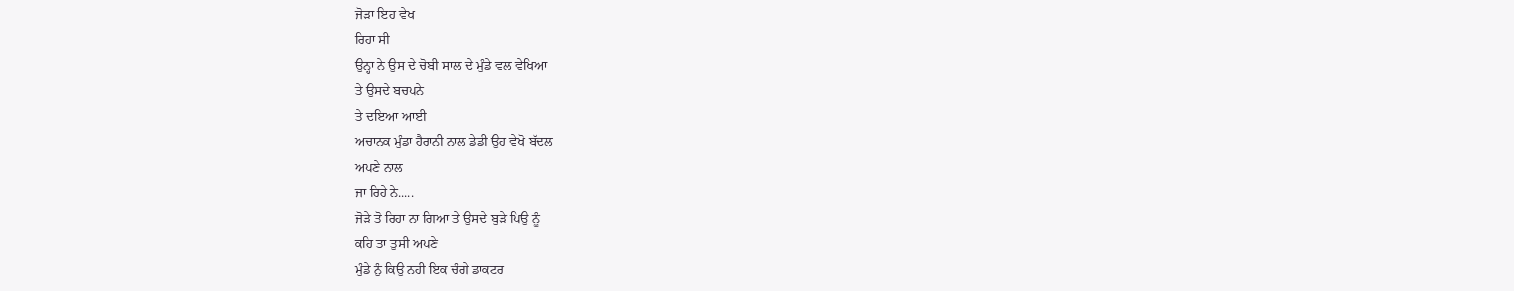ਜੋੜਾ ਇਹ ਵੇਖ
ਰਿਹਾ ਸੀ
ਉਨ੍ਹਾ ਨੇ ਉਸ ਦੇ ਚੋਬੀ ਸਾਲ ਦੇ ਮੁੰਡੇ ਵਲ ਵੇਖਿਆ
ਤੇ ਉਸਦੇ ਬਚਪਨੇ
ਤੇ ਦਇਆ ਆਈ
ਅਚਾਨਕ ਮੁੰਡਾ ਹੈਰਾਨੀ ਨਾਲ ਡੇਡੀ ਉਹ ਵੇਖੋ ਬੱਦਲ
ਅਪਣੇ ਨਾਲ
ਜਾ ਰਿਹੇ ਨੇ.....
ਜੋੜੇ ਤੋ ਰਿਹਾ ਨਾ ਗਿਆ ਤੇ ਉਸਦੇ ਬੁੜੇ ਪਿਉ ਨੂੰ
ਕਹਿ ਤਾ ਤੁਸੀ ਅਪਣੇ
ਮੁੰਡੇ ਨੁੰ ਕਿਉ ਨਹੀ ਇਕ ਚੰਗੇ ਡਾਕਟਰ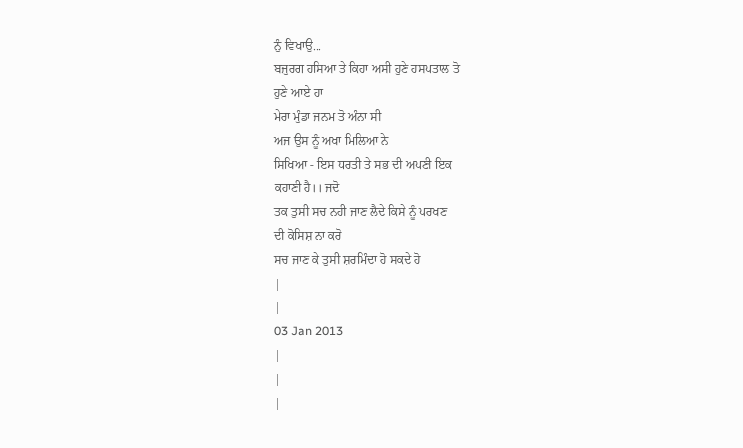ਨੁੰ ਵਿਖਾਉ...
ਬਜੁਰਗ ਹਸਿਆ ਤੇ ਕਿਹਾ ਅਸੀ ਹੁਣੇ ਹਸਪਤਾਲ ਤੋ
ਹੁਣੇ ਆਏ ਹਾ
ਮੇਰਾ ਮੁੰਡਾ ਜਨਮ ਤੋ ਅੰਨਾ ਸੀ
ਅਜ ਉਸ ਨੂੰ ਅਖਾ ਮਿਲਿਆ ਨੇ
ਸਿਖਿਆ - ਇਸ ਧਰਤੀ ਤੇ ਸਭ ਦੀ ਅਪਣੀ ਇਕ
ਕਹਾਣੀ ਹੈ।। ਜਦੋ
ਤਕ ਤੁਸੀ ਸਚ ਨਹੀ ਜਾਣ ਲੈਦੇ ਕਿਸੇ ਨੂੰ ਪਰਖਣ
ਦੀ ਕੋਸਿਸ਼ ਨਾ ਕਰੋ
ਸਚ ਜਾਣ ਕੇ ਤੁਸੀ ਸ਼ਰਮਿੰਦਾ ਹੋ ਸਕਦੇ ਹੋ
|
|
03 Jan 2013
|
|
|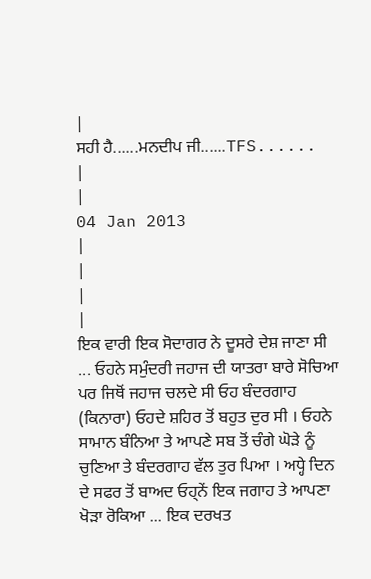|
ਸਹੀ ਹੈ......ਮਨਦੀਪ ਜੀ......TFS......
|
|
04 Jan 2013
|
|
|
|
ਇਕ ਵਾਰੀ ਇਕ ਸੋਦਾਗਰ ਨੇ ਦੂਸਰੇ ਦੇਸ਼ ਜਾਣਾ ਸੀ ... ਓਹਨੇ ਸਮੁੰਦਰੀ ਜਹਾਜ ਦੀ ਯਾਤਰਾ ਬਾਰੇ ਸੋਚਿਆ ਪਰ ਜਿਥੋਂ ਜਹਾਜ ਚਲਦੇ ਸੀ ਓਹ ਬੰਦਰਗਾਹ (ਕਿਨਾਰਾ) ਓਹਦੇ ਸ਼ਹਿਰ ਤੋਂ ਬਹੁਤ ਦੁਰ ਸੀ । ਓਹਨੇ ਸਾਮਾਨ ਬੰਨਿਆ ਤੇ ਆਪਣੇ ਸਬ ਤੋਂ ਚੰਗੇ ਘੋੜੇ ਨੂੰ ਚੁਣਿਆ ਤੇ ਬੰਦਰਗਾਹ ਵੱਲ ਤੁਰ ਪਿਆ । ਅਧ੍ਹੇ ਦਿਨ ਦੇ ਸਫਰ ਤੋਂ ਬਾਅਦ ਓਹ੍ਨੇਂ ਇਕ ਜਗਾਹ ਤੇ ਆਪਣਾ ਖੋੜਾ ਰੋਕਿਆ ... ਇਕ ਦਰਖਤ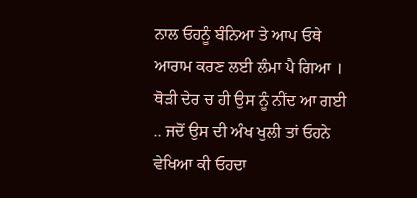ਨਾਲ ਓਹਨੂੰ ਬੰਨਿਆ ਤੇ ਆਪ ਓਥੇ ਆਰਾਮ ਕਰਣ ਲਈ ਲੰਮਾ ਪੈ ਗਿਆ । ਥੋੜੀ ਦੇਰ ਚ ਹੀ ਉਸ ਨੂੰ ਨੀਂਦ ਆ ਗਈ .. ਜਦੋਂ ਉਸ ਦੀ ਅੰਖ ਖੁਲੀ ਤਾਂ ਓਹਨੇ ਵੇਖਿਆ ਕੀ ਓਹਦਾ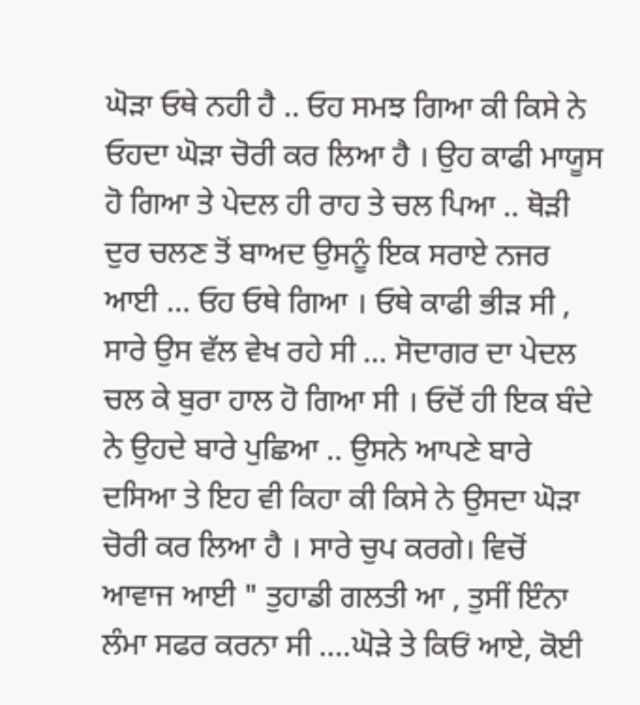ਘੋੜਾ ਓਥੇ ਨਹੀ ਹੈ .. ਓਹ ਸਮਝ ਗਿਆ ਕੀ ਕਿਸੇ ਨੇ ਓਹਦਾ ਘੋੜਾ ਚੋਰੀ ਕਰ ਲਿਆ ਹੈ । ਉਹ ਕਾਫੀ ਮਾਯੂਸ ਹੋ ਗਿਆ ਤੇ ਪੇਦਲ ਹੀ ਰਾਹ ਤੇ ਚਲ ਪਿਆ .. ਥੋੜੀ ਦੁਰ ਚਲਣ ਤੋਂ ਬਾਅਦ ਉਸਨੂੰ ਇਕ ਸਰਾਏ ਨਜਰ ਆਈ ... ਓਹ ਓਥੇ ਗਿਆ । ਓਥੇ ਕਾਫੀ ਭੀੜ ਸੀ , ਸਾਰੇ ਉਸ ਵੱਲ ਵੇਖ ਰਹੇ ਸੀ ... ਸੋਦਾਗਰ ਦਾ ਪੇਦਲ ਚਲ ਕੇ ਬੁਰਾ ਹਾਲ ਹੋ ਗਿਆ ਸੀ । ਓਦੋਂ ਹੀ ਇਕ ਬੰਦੇ ਨੇ ਉਹਦੇ ਬਾਰੇ ਪੁਛਿਆ .. ਉਸਨੇ ਆਪਣੇ ਬਾਰੇ ਦਸਿਆ ਤੇ ਇਹ ਵੀ ਕਿਹਾ ਕੀ ਕਿਸੇ ਨੇ ਉਸਦਾ ਘੋੜਾ ਚੋਰੀ ਕਰ ਲਿਆ ਹੈ । ਸਾਰੇ ਚੁਪ ਕਰਗੇ। ਵਿਚੋਂ ਆਵਾਜ ਆਈ " ਤੁਹਾਡੀ ਗਲਤੀ ਆ , ਤੁਸੀਂ ਇੰਨਾ ਲੰਮਾ ਸਫਰ ਕਰਨਾ ਸੀ ....ਘੋੜੇ ਤੇ ਕਿਓਂ ਆਏ, ਕੋਈ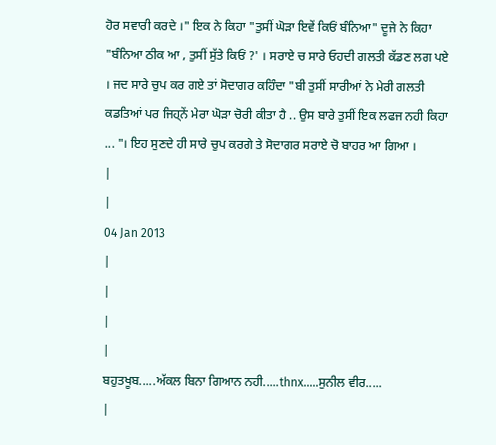ਹੋਰ ਸਵਾਰੀ ਕਰਦੇ ।" ਇਕ ਨੇ ਕਿਹਾ "ਤੁਸੀਂ ਘੋੜਾ ਇਵੇਂ ਕਿਓਂ ਬੰਨਿਆ" ਦੂਜੇ ਨੇ ਕਿਹਾ "ਬੰਨਿਆ ਠੀਕ ਆ , ਤੁਸੀਂ ਸੁੱਤੇ ਕਿਓਂ ?' । ਸਰਾਏ ਚ ਸਾਰੇ ਓਹਦੀ ਗਲਤੀ ਕੱਡਣ ਲਗ ਪਏ । ਜਦ ਸਾਰੇ ਚੁਪ ਕਰ ਗਏ ਤਾਂ ਸੋਦਾਗਰ ਕਹਿੰਦਾ "ਬੀ ਤੁਸੀਂ ਸਾਰੀਆਂ ਨੇ ਮੇਰੀ ਗਲਤੀ ਕਡਤਿਆਂ ਪਰ ਜਿਹ੍ਨੇਂ ਮੇਰਾ ਘੋੜਾ ਚੋਰੀ ਕੀਤਾ ਹੈ .. ਉਸ ਬਾਰੇ ਤੁਸੀਂ ਇਕ ਲਫਜ ਨਹੀ ਕਿਹਾ ... "। ਇਹ ਸੁਣਦੇ ਹੀ ਸਾਰੇ ਚੁਪ ਕਰਗੇ ਤੇ ਸੋਦਾਗਰ ਸਰਾਏ ਚੋ ਬਾਹਰ ਆ ਗਿਆ ।
|
|
04 Jan 2013
|
|
|
|
ਬਹੁਤਖੂਬ.....ਅੱਕਲ ਬਿਨਾ ਗਿਆਨ ਨਹੀ.....thnx.....ਸੁਨੀਲ ਵੀਰ.....
|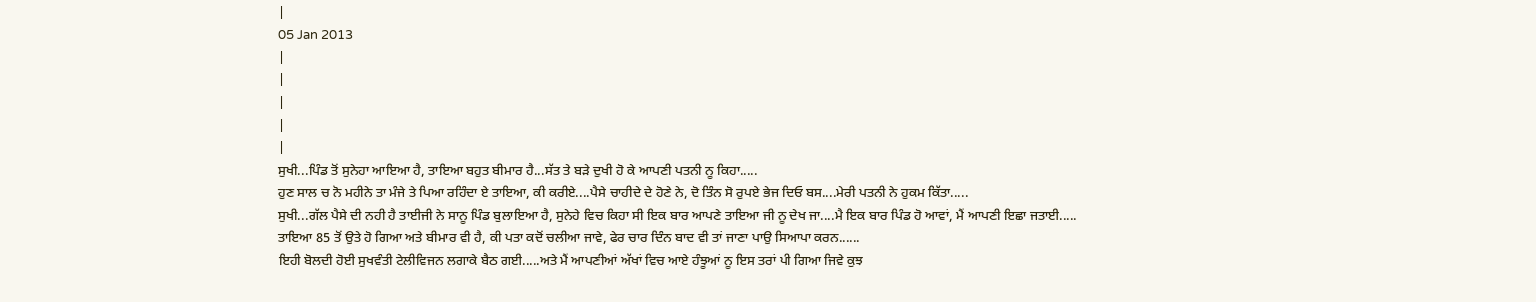|
05 Jan 2013
|
|
|
|
|
ਸੁਖੀ...ਪਿੰਡ ਤੋਂ ਸੁਨੇਹਾ ਆਇਆ ਹੈ, ਤਾਇਆ ਬਹੁਤ ਬੀਮਾਰ ਹੈ...ਸੱਤ ਤੇ ਬੜੇ ਦੁਖੀ ਹੋ ਕੇ ਆਪਣੀ ਪਤਨੀ ਨੂ ਕਿਹਾ.....
ਹੁਣ ਸਾਲ ਚ ਨੋ ਮਹੀਨੇ ਤਾ ਮੰਜੇ ਤੇ ਪਿਆ ਰਹਿੰਦਾ ਏ ਤਾਇਆ, ਕੀ ਕਰੀਏ....ਪੈਸੇ ਚਾਹੀਦੇ ਦੇ ਹੋਣੇ ਨੇ, ਦੋ ਤਿੰਨ ਸੋ ਰੁਪਏ ਭੇਜ ਦਿਓ ਬਸ....ਮੇਰੀ ਪਤਨੀ ਨੇ ਹੁਕਮ ਕਿੱਤਾ.....
ਸੁਖੀ...ਗੱਲ ਪੈਸੇ ਦੀ ਨਹੀ ਹੈ ਤਾਈਜੀ ਨੇ ਸਾਨੂ ਪਿੰਡ ਬੁਲਾਇਆ ਹੈ, ਸੁਨੇਹੇ ਵਿਚ ਕਿਹਾ ਸੀ ਇਕ ਬਾਰ ਆਪਣੇ ਤਾਇਆ ਜੀ ਨੂ ਦੇਖ ਜਾ....ਮੈ ਇਕ ਬਾਰ ਪਿੰਡ ਹੋ ਆਵਾਂ, ਮੈਂ ਆਪਣੀ ਇਛਾ ਜਤਾਈ.....
ਤਾਇਆ 85 ਤੋਂ ਉਤੇ ਹੋ ਗਿਆ ਅਤੇ ਬੀਮਾਰ ਵੀ ਹੈ, ਕੀ ਪਤਾ ਕਦੋਂ ਚਲੀਆ ਜਾਵੇ, ਫੇਰ ਚਾਰ ਦਿੰਨ ਬਾਦ ਵੀ ਤਾਂ ਜਾਣਾ ਪਾਉ ਸਿਆਪਾ ਕਰਨ......
ਇਹੀ ਬੋਲਦੀ ਹੋਈ ਸੁਖਵੰਤੀ ਟੇਲੀਵਿਜਨ ਲਗਾਕੇ ਬੈਠ ਗਈ.....ਅਤੇ ਮੈਂ ਆਪਣੀਆਂ ਅੱਖਾਂ ਵਿਚ ਆਏ ਹੰਝੂਆਂ ਨੂ ਇਸ ਤਰਾਂ ਪੀ ਗਿਆ ਜਿਵੇ ਕੁਝ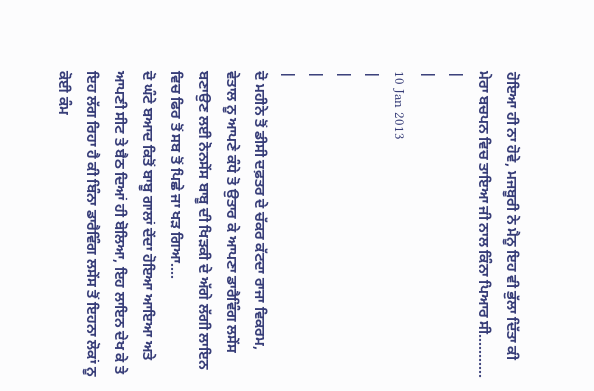ਹੋਇਆ ਹੀ ਨਾ ਹੋਵੇ, ਮਜਬੂਰੀ ਨੇ ਮੈਨੂ ਇਹ ਵੀ ਭੁੱਲਾ ਦਿੱਤਾ ਕੀ ਮੇਰਾ ਬਚਪਨ ਵਿਚ ਤਾਇਆ ਜੀ ਨਾਲ ਕਿੰਨਾ ਪਿਆਰ ਸੀ...........
|
|
10 Jan 2013
|
|
|
|
ਦੋ ਮਹੀਨੇ ਤੋਂ ਡੀਸੀ ਦਫ਼ਤਰ ਦੇ ਚੱਕਰ ਕੱਟਦਾ ਰਾਜਾ ਵਿਕਰਮ, ਵੇਤਾਲ ਨੂ ਆਪਣੇ ਕੰਧੇ ਤੋ ਉਤਾਰ ਕੇ ਆਪਣਾ ਡਾਰੈਵਿੰਗ ਲਸੇਂਸ ਬਣਾਉਣ ਲਈ ਨੋਨਸੇਂਸ ਬਾਬੂ ਦੀ ਖਿੜਕੀ ਦੇ ਅੱਗੇ ਲੱਗੀ ਲਾਇਨ ਵਿਚ ਫਿਰ ਤੋਂ ਸਬ ਤੋਂ ਪਿਛੇ ਜਾ ਖੜ ਗਿਆ....
ਦੋ ਘੰਟੇ ਬਆਦ ਕਿਤੋਂ ਬਾਬੂ ਗਾਲਾਂ ਦੇਂਦਾ ਹੋਇਆ ਆਇਆ ਅਤੇ ਆਪਣੀ ਸੀਟ ਤੇ ਬੈਠ ਦਿਆਂ ਹੀ ਬੋਲਿਆ, ਇਹ ਲਾਇਨ ਦੇਖ ਕੇ ਤੇ ਇਹ ਲੱਗ ਰਿਹਾ ਹੈ ਕੀ ਬਿੰਨਾ ਡਾਰੈਵਿੰਗ ਲਸੇਂਸ ਤੋਂ ਇਹਨਾ ਲੋਕਾਂ ਨੂ ਕੋਈ ਕੰਮ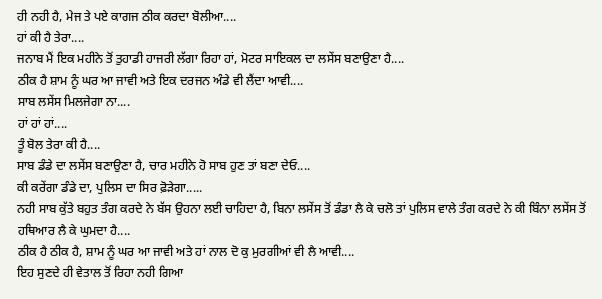ਹੀ ਨਹੀ ਹੈ, ਮੇਜ ਤੇ ਪਏ ਕਾਗਜ ਠੀਕ ਕਰਦਾ ਬੋਲੀਆ....
ਹਾਂ ਕੀ ਹੈ ਤੇਰਾ....
ਜਨਾਬ ਮੈਂ ਇਕ ਮਹੀਨੇ ਤੋਂ ਤੁਹਾਡੀ ਹਾਜਰੀ ਲੱਗਾ ਰਿਹਾ ਹਾਂ, ਮੋਟਰ ਸਾਇਕਲ ਦਾ ਲਸੇਂਸ ਬਣਾਉਣਾ ਹੈ....
ਠੀਕ ਹੈ ਸ਼ਾਮ ਨੂੰ ਘਰ ਆ ਜਾਵੀ ਅਤੇ ਇਕ ਦਰਜਨ ਅੰਡੇ ਵੀ ਲੈਂਦਾ ਆਵੀ....
ਸਾਬ ਲਸੇਂਸ ਮਿਲਜੇਗਾ ਨਾ....
ਹਾਂ ਹਾਂ ਹਾਂ....
ਤੂੰ ਬੋਲ ਤੇਰਾ ਕੀ ਹੈ....
ਸਾਬ ਡੰਡੇ ਦਾ ਲਸੇਂਸ ਬਣਾਉਣਾ ਹੈ, ਚਾਰ ਮਹੀਨੇ ਹੋ ਸਾਬ ਹੁਣ ਤਾਂ ਬਣਾ ਦੇਓ....
ਕੀ ਕਰੇਂਗਾ ਡੰਡੇ ਦਾ, ਪੁਲਿਸ ਦਾ ਸਿਰ ਫ਼ੋੜੇਗਾ.....
ਨਹੀ ਸਾਬ ਕੁੱਤੇ ਬਹੁਤ ਤੰਗ ਕਰਦੇ ਨੇ ਬੱਸ ਉਹਨਾ ਲਈ ਚਾਹਿਦਾ ਹੈ, ਬਿਨਾ ਲਸੇਂਸ ਤੋਂ ਡੰਡਾ ਲੈ ਕੇ ਚਲੋ ਤਾਂ ਪੁਲਿਸ ਵਾਲੇ ਤੰਗ ਕਰਦੇ ਨੇ ਕੀ ਬਿੰਨਾ ਲਸੇਂਸ ਤੋਂ ਹਥਿਆਰ ਲੈ ਕੇ ਘੁਮਦਾ ਹੈ....
ਠੀਕ ਹੈ ਠੀਕ ਹੈ, ਸ਼ਾਮ ਨੂੰ ਘਰ ਆ ਜਾਵੀ ਅਤੇ ਹਾਂ ਨਾਲ ਦੋ ਕੁ ਮੁਰਗੀਆਂ ਵੀ ਲੈ ਆਵੀ....
ਇਹ ਸੁਣਦੇ ਹੀ ਵੇਤਾਲ ਤੋਂ ਰਿਹਾ ਨਹੀ ਗਿਆ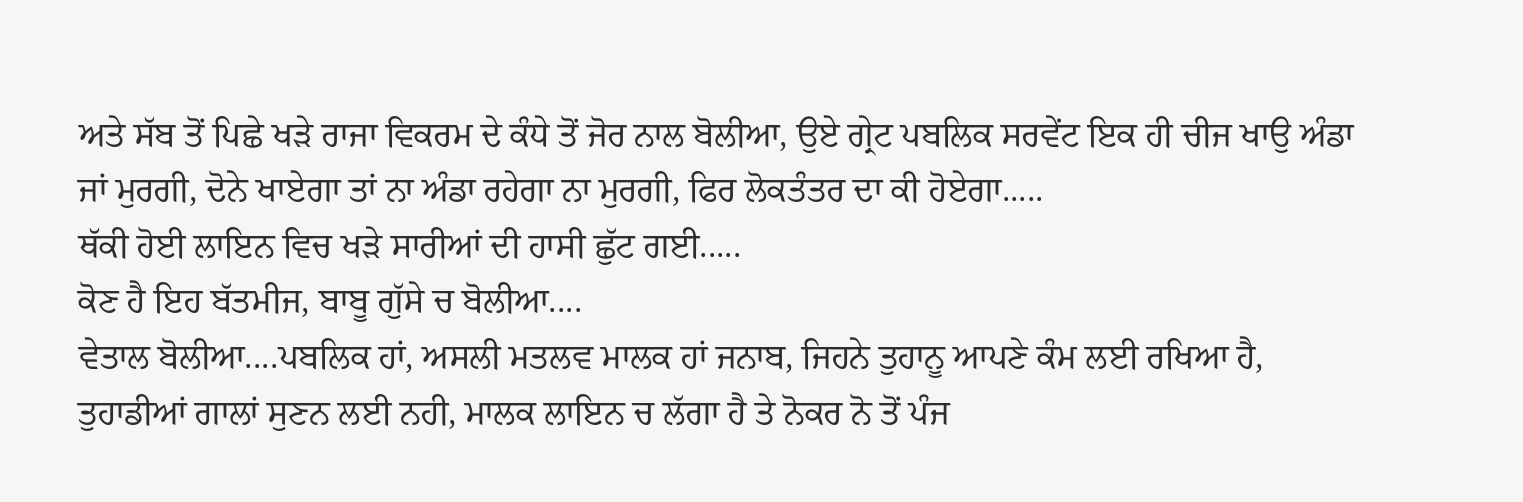ਅਤੇ ਸੱਬ ਤੋਂ ਪਿਛੇ ਖੜੇ ਰਾਜਾ ਵਿਕਰਮ ਦੇ ਕੰਧੇ ਤੋਂ ਜੋਰ ਨਾਲ ਬੋਲੀਆ, ਉਏ ਗ੍ਰੇਟ ਪਬਲਿਕ ਸਰਵੇਂਟ ਇਕ ਹੀ ਚੀਜ ਖਾਉ ਅੰਡਾ ਜਾਂ ਮੁਰਗੀ, ਦੋਨੇ ਖਾਏਗਾ ਤਾਂ ਨਾ ਅੰਡਾ ਰਹੇਗਾ ਨਾ ਮੁਰਗੀ, ਫਿਰ ਲੋਕਤੰਤਰ ਦਾ ਕੀ ਹੋਏਗਾ.....
ਥੱਕੀ ਹੋਈ ਲਾਇਨ ਵਿਚ ਖੜੇ ਸਾਰੀਆਂ ਦੀ ਹਾਸੀ ਛੁੱਟ ਗਈ.....
ਕੋਣ ਹੈ ਇਹ ਬੱਤਮੀਜ, ਬਾਬੂ ਗੁੱਸੇ ਚ ਬੋਲੀਆ....
ਵੇਤਾਲ ਬੋਲੀਆ....ਪਬਲਿਕ ਹਾਂ, ਅਸਲੀ ਮਤਲਵ ਮਾਲਕ ਹਾਂ ਜਨਾਬ, ਜਿਹਨੇ ਤੁਹਾਨੂ ਆਪਣੇ ਕੰਮ ਲਈ ਰਖਿਆ ਹੈ, ਤੁਹਾਡੀਆਂ ਗਾਲਾਂ ਸੁਣਨ ਲਈ ਨਹੀ, ਮਾਲਕ ਲਾਇਨ ਚ ਲੱਗਾ ਹੈ ਤੇ ਨੋਕਰ ਨੋ ਤੋਂ ਪੰਜ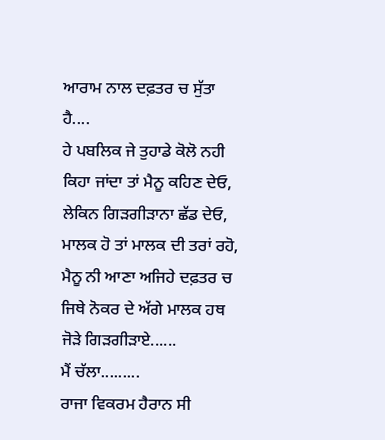ਆਰਾਮ ਨਾਲ ਦਫ਼ਤਰ ਚ ਸੁੱਤਾ ਹੈ....
ਹੇ ਪਬਲਿਕ ਜੇ ਤੁਹਾਡੇ ਕੋਲੋ ਨਹੀ ਕਿਹਾ ਜਾਂਦਾ ਤਾਂ ਮੈਨੂ ਕਹਿਣ ਦੇਓ, ਲੇਕਿਨ ਗਿੜਗੀੜਾਨਾ ਛੱਡ ਦੇਓ, ਮਾਲਕ ਹੋ ਤਾਂ ਮਾਲਕ ਦੀ ਤਰਾਂ ਰਹੋ, ਮੈਨੂ ਨੀ ਆਣਾ ਅਜਿਹੇ ਦਫ਼ਤਰ ਚ ਜਿਥੇ ਨੋਕਰ ਦੇ ਅੱਗੇ ਮਾਲਕ ਹਥ ਜੋੜੇ ਗਿੜਗੀੜਾਏ......
ਮੈਂ ਚੱਲਾ.........
ਰਾਜਾ ਵਿਕਰਮ ਹੈਰਾਨ ਸੀ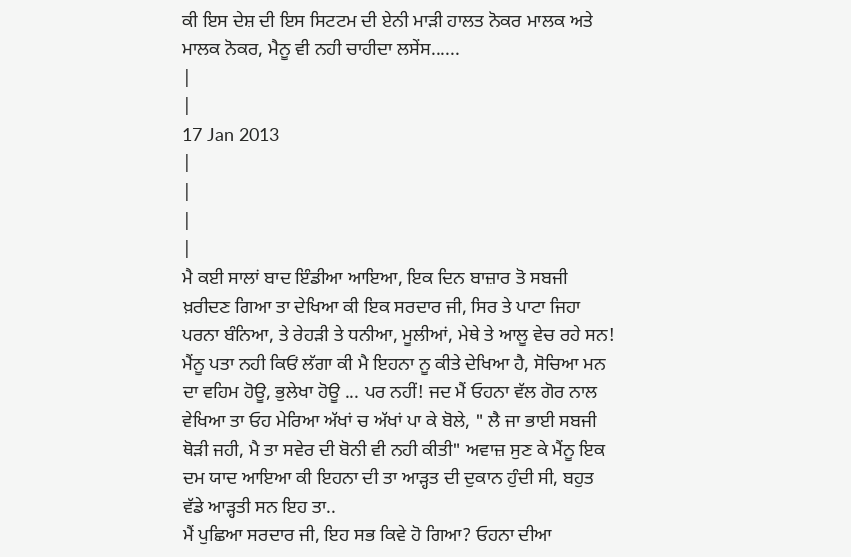ਕੀ ਇਸ ਦੇਸ਼ ਦੀ ਇਸ ਸਿਟਟਮ ਦੀ ਏਨੀ ਮਾੜੀ ਹਾਲਤ ਨੋਕਰ ਮਾਲਕ ਅਤੇ ਮਾਲਕ ਨੋਕਰ, ਮੈਨੂ ਵੀ ਨਹੀ ਚਾਹੀਦਾ ਲਸੇਂਸ......
|
|
17 Jan 2013
|
|
|
|
ਮੈ ਕਈ ਸਾਲਾਂ ਬਾਦ ਇੰਡੀਆ ਆਇਆ, ਇਕ ਦਿਨ ਬਾਜ਼ਾਰ ਤੋ ਸਬਜੀ ਖ਼ਰੀਦਣ ਗਿਆ ਤਾ ਦੇਖਿਆ ਕੀ ਇਕ ਸਰਦਾਰ ਜੀ, ਸਿਰ ਤੇ ਪਾਟਾ ਜਿਹਾ ਪਰਨਾ ਬੰਨਿਆ, ਤੇ ਰੇਹੜੀ ਤੇ ਧਨੀਆ, ਮੂਲੀਆਂ, ਮੇਥੇ ਤੇ ਆਲੂ ਵੇਚ ਰਹੇ ਸਨ!
ਮੈਂਨੂ ਪਤਾ ਨਹੀ ਕਿਓਂ ਲੱਗਾ ਕੀ ਮੈ ਇਹਨਾ ਨੂ ਕੀਤੇ ਦੇਖਿਆ ਹੈ, ਸੋਚਿਆ ਮਨ ਦਾ ਵਹਿਮ ਹੋਊ, ਭੁਲੇਖਾ ਹੋਊ ... ਪਰ ਨਹੀਂ! ਜਦ ਮੈਂ ਓਹਨਾ ਵੱਲ ਗੋਰ ਨਾਲ ਵੇਖਿਆ ਤਾ ਓਹ ਮੇਰਿਆ ਅੱਖਾਂ ਚ ਅੱਖਾਂ ਪਾ ਕੇ ਬੋਲੇ, " ਲੈ ਜਾ ਭਾਈ ਸਬਜੀ ਥੋੜੀ ਜਹੀ, ਮੈ ਤਾ ਸਵੇਰ ਦੀ ਬੋਨੀ ਵੀ ਨਹੀ ਕੀਤੀ" ਅਵਾਜ਼ ਸੁਣ ਕੇ ਮੈਂਨੂ ਇਕ ਦਮ ਯਾਦ ਆਇਆ ਕੀ ਇਹਨਾ ਦੀ ਤਾ ਆੜ੍ਹਤ ਦੀ ਦੁਕਾਨ ਹੁੰਦੀ ਸੀ, ਬਹੁਤ ਵੱਡੇ ਆੜ੍ਹਤੀ ਸਨ ਇਹ ਤਾ..
ਮੈਂ ਪੁਛਿਆ ਸਰਦਾਰ ਜੀ, ਇਹ ਸਭ ਕਿਵੇ ਹੋ ਗਿਆ? ਓਹਨਾ ਦੀਆ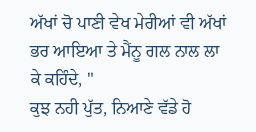ਅੱਖਾਂ ਚੋ ਪਾਣੀ ਵੇਖ ਮੇਰੀਆਂ ਵੀ ਅੱਖਾਂ ਭਰ ਆਇਆ ਤੇ ਮੈਂਨੂ ਗਲ ਨਾਲ ਲਾ ਕੇ ਕਹਿੰਦੇ, "
ਕੁਝ ਨਹੀ ਪੁੱਤ, ਨਿਆਣੇ ਵੱਡੇ ਹੋ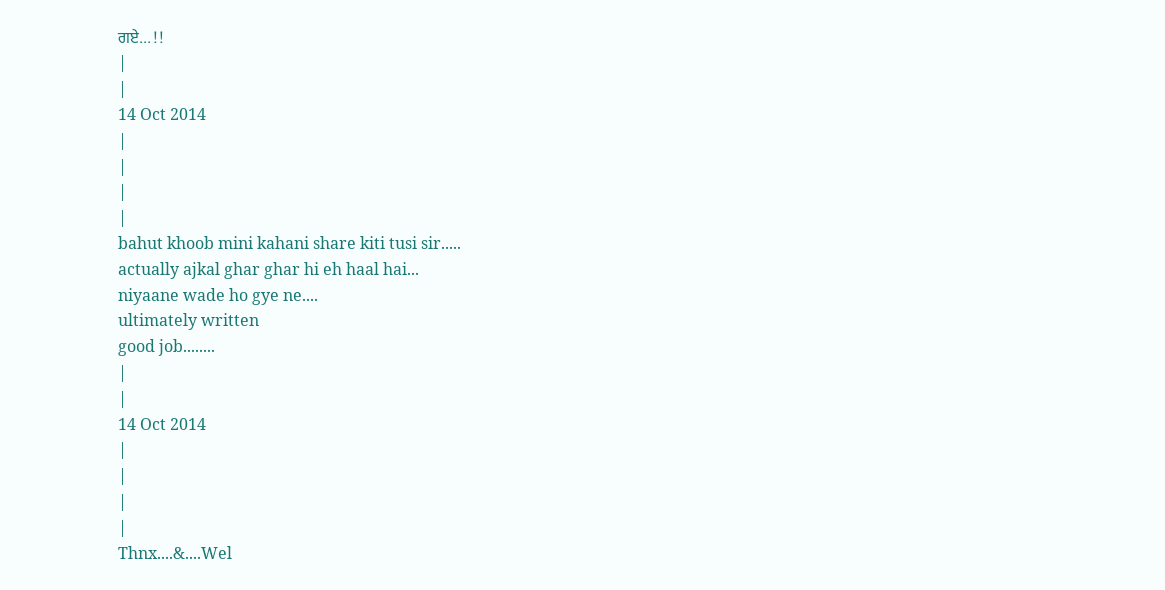ਗਏ...!!
|
|
14 Oct 2014
|
|
|
|
bahut khoob mini kahani share kiti tusi sir.....
actually ajkal ghar ghar hi eh haal hai...
niyaane wade ho gye ne....
ultimately written
good job........
|
|
14 Oct 2014
|
|
|
|
Thnx....&....Wel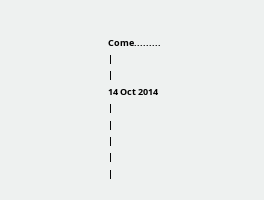Come.........
|
|
14 Oct 2014
|
|
|
|
|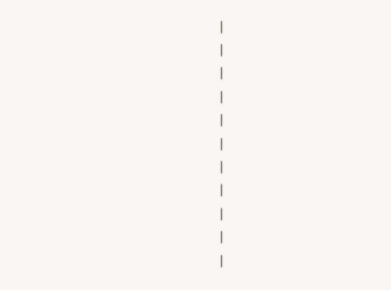|
|
|
|
|
|
|
|
|
|
|